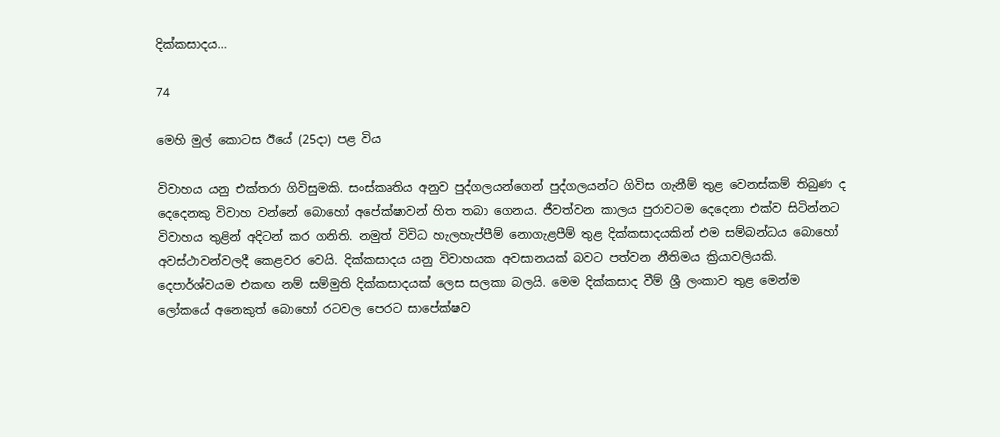දික්කසාදය…

74

මෙහි මුල් කොටස ඊයේ (25දා) පළ විය

විවාහය යනු එක්තරා ගිවිසුමකි. සංස්කෘතිය අනුව පුද්ගලයන්ගෙන් පුද්ගලයන්ට ගිවිස ගැනීම් තුළ වෙනස්කම් තිබුණ ද දෙදෙනකු විවාහ වන්නේ බොහෝ අපේක්ෂාවන් හිත තබා ගෙනය. ජීවත්වන කාලය පුරාවටම දෙදෙනා එක්ව සිටින්නට විවාහය තුළින් අදිටන් කර ගනිති. නමුත් විවිධ හැලහැප්පීම් නොගැළපීම් තුළ දික්කසාදයකින් එම සම්බන්ධය බොහෝ අවස්ථාවන්වලදී කෙළවර වෙයි. දික්කසාදය යනු විවාහයක අවසානයක් බවට පත්වන නීතිමය ක්‍රියාවලියකි. දෙපාර්ශ්වයම එකඟ නම් සම්මුති දික්කසාදයක් ලෙස සලකා බලයි. මෙම දික්කසාද වීම් ශ්‍රී ලංකාව තුළ මෙන්ම ලෝකයේ අනෙකුත් බොහෝ රටවල පෙරට සාපේක්ෂව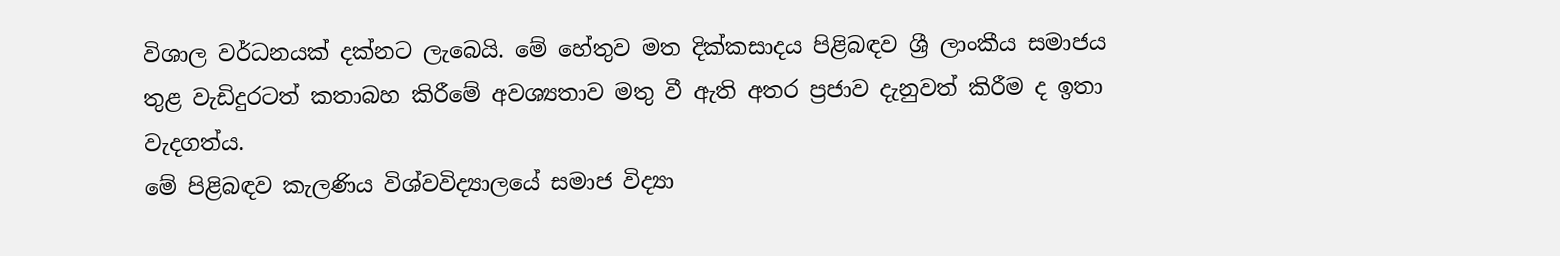විශාල වර්ධනයක් දක්නට ලැබෙයි. මේ හේතුව මත දික්කසාදය පිළිබඳව ශ්‍රී ලාංකීය සමාජය තුළ වැඩිදුරටත් කතාබහ කිරීමේ අවශ්‍යතාව මතු වී ඇති අතර ප්‍රජාව දැනුවත් කිරීම ද ඉතා වැදගත්ය.
මේ පිළිබඳව කැලණිය විශ්වවිද්‍යාලයේ සමාජ විද්‍යා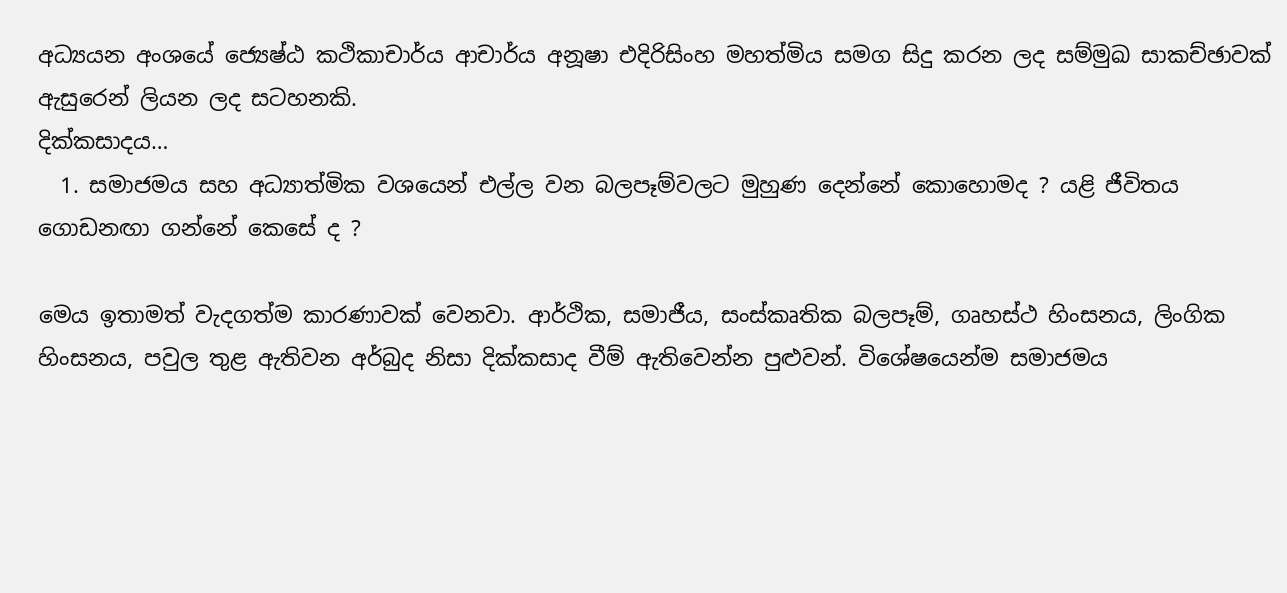අධ්‍යයන අංශයේ ජ්‍යෙෂ්ඨ කථිකාචාර්ය ආචාර්ය අනූෂා එදිරිසිංහ මහත්මිය සමග සිදු කරන ලද සම්මුඛ සාකච්ඡාවක් ඇසුරෙන් ලියන ලද සටහනකි.
දික්කසාදය…
  1. සමාජමය සහ අධ්‍යාත්මික වශයෙන් එල්ල වන බලපෑම්වලට මුහුණ දෙන්නේ කොහොමද ? යළි ජීවිතය ගොඩනඟා ගන්නේ කෙසේ ද ?

මෙය ඉතාමත් වැදගත්ම කාරණාවක් වෙනවා. ආර්ථික, සමාජීය, සංස්කෘතික බලපෑම්, ගෘහස්ථ හිංසනය, ලිංගික හිංසනය, පවුල තුළ ඇතිවන අර්බුද නිසා දික්කසාද වීම් ඇතිවෙන්න පුළුවන්. විශේෂයෙන්ම සමාජමය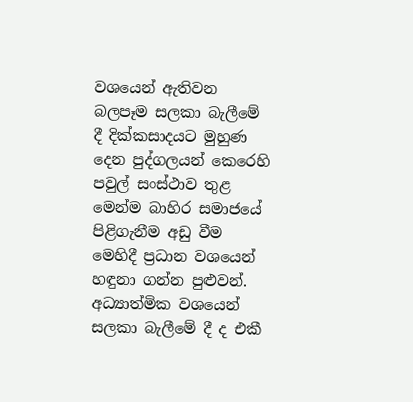වශයෙන් ඇතිවන බලපෑම සලකා බැලීමේ දී දික්කසාදයට මුහුණ දෙන පුද්ගලයන් කෙරෙහි පවුල් සංස්ථාව තුළ මෙන්ම බාහිර සමාජයේ පිළිගැනීම අඩු වීම මෙහිදී ප්‍රධාන වශයෙන් හඳුනා ගන්න පුළුවන්. අධ්‍යාත්මික වශයෙන් සලකා බැලීමේ දී ද එකී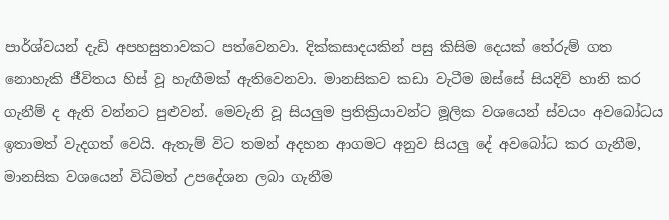පාර්ශ්වයන් දැඩි අපහසුතාවකට පත්වෙනවා. දික්කසාදයකින් පසු කිසිම දෙයක් තේරුම් ගත නොහැකි ජීවිතය හිස් වූ හැඟීමක් ඇතිවෙනවා. මානසිකව කඩා වැටීම ඔස්සේ සියදිවි හානි කර ගැනීම් ද ඇති වන්නට පුළුවන්. මෙවැනි වූ සියලුම ප්‍රතික්‍රියාවන්ට මූලික වශයෙන් ස්වයං අවබෝධය ඉතාමත් වැදගත් වෙයි. ඇතැම් විට තමන් අදහන ආගමට අනුව සියලු දේ අවබෝධ කර ගැනීම, මානසික වශයෙන් විධිමත් උපදේශන ලබා ගැනීම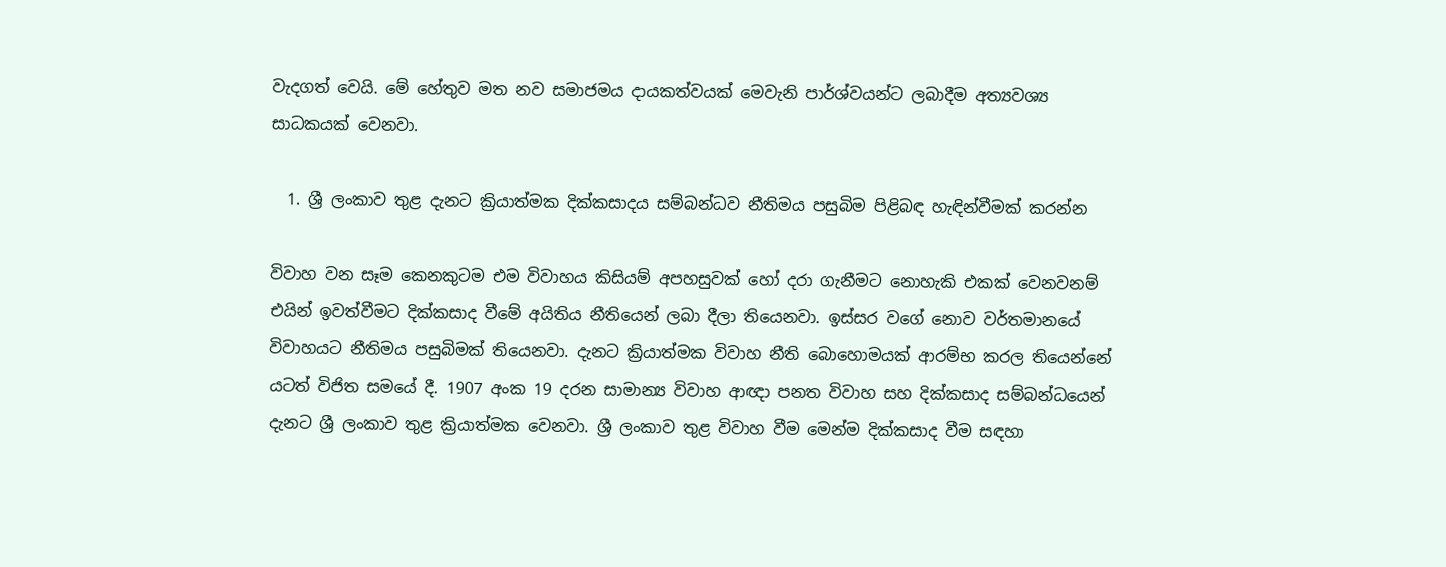වැදගත් වෙයි. මේ හේතුව මත නව සමාජමය දායකත්වයක් මෙවැනි පාර්ශ්වයන්ට ලබාදීම අත්‍යවශ්‍ය සාධකයක් වෙනවා.

  1. ශ්‍රී ලංකාව තුළ දැනට ක්‍රියාත්මක දික්කසාදය සම්බන්ධව නීතිමය පසුබිම පිළිබඳ හැඳින්වීමක් කරන්න

විවාහ වන සෑම කෙනකුටම එම විවාහය කිසියම් අපහසුවක් හෝ දරා ගැනීමට නොහැකි එකක් වෙනවනම් එයින් ඉවත්වීමට දික්කසාද වීමේ අයිතිය නීතියෙන් ලබා දීලා තියෙනවා. ඉස්සර වගේ නොව වර්තමානයේ විවාහයට නීතිමය පසුබිමක් තියෙනවා. දැනට ක්‍රියාත්මක විවාහ නීති බොහොමයක් ආරම්භ කරල තියෙන්නේ යටත් විජිත සමයේ දී. 1907 අංක 19 දරන සාමාන්‍ය විවාහ ආඥා පනත විවාහ සහ දික්කසාද සම්බන්ධයෙන් දැනට ශ්‍රී ලංකාව තුළ ක්‍රියාත්මක වෙනවා. ශ්‍රී ලංකාව තුළ විවාහ වීම මෙන්ම දික්කසාද වීම සඳහා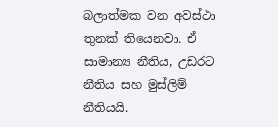බලාත්මක වන අවස්ථා තුනක් තියෙනවා. ඒ සාමාන්‍ය නීතිය, උඩරට නීතිය සහ මුස්ලිම් නීතියයි.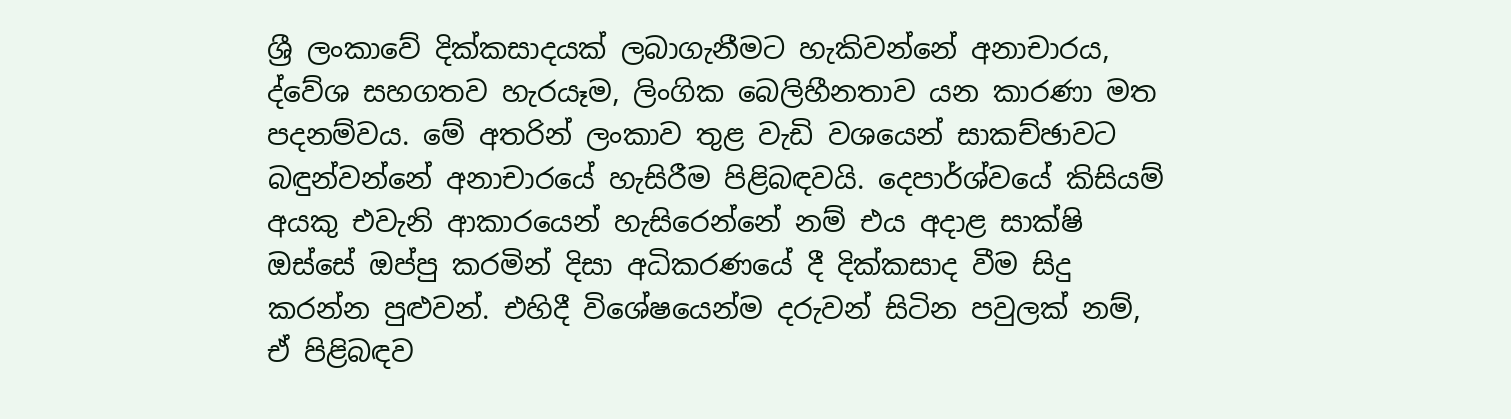ශ්‍රී ලංකාවේ දික්කසාදයක් ලබාගැනීමට හැකිවන්නේ අනාචාරය, ද්වේශ සහගතව හැරයෑම, ලිංගික බෙලිහීනතාව යන කාරණා මත පදනම්වය. මේ අතරින් ලංකාව තුළ වැඩි වශයෙන් සාකච්ඡාවට බඳුන්වන්නේ අනාචාරයේ හැසිරීම පිළිබඳවයි. දෙපාර්ශ්වයේ කිසියම් අයකු එවැනි ආකාරයෙන් හැසිරෙන්නේ නම් එය අදාළ සාක්ෂි ඔස්සේ ඔප්පු කරමින් දිසා අධිකරණයේ දී දික්කසාද වීම සිදු කරන්න පුළුවන්. එහිදී විශේෂයෙන්ම දරුවන් සිටින පවුලක් නම්, ඒ පිළිබඳව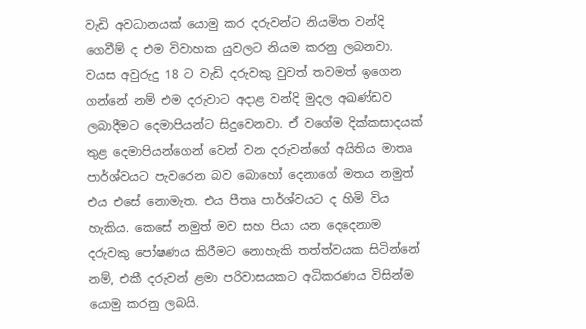වැඩි අවධානයක් යොමු කර දරුවන්ට නියමිත වන්දි ගෙවීම් ද එම විවාහක යුවලට නියම කරනු ලබනවා. වයස අවුරුදු 18 ට වැඩි දරුවකු වුවත් තවමත් ඉගෙන ගන්නේ නම් එම දරුවාට අදාළ වන්දි මුදල අඛණ්ඩව ලබාදීමට දෙමාපියන්ට සිදුවෙනවා. ඒ වගේම දික්කසාදයක් තුළ දෙමාපියන්ගෙන් වෙන් වන දරුවන්ගේ අයිතිය මාතෘ පාර්ශ්වයට පැවරෙන බව බොහෝ දෙනාගේ මතය නමුත් එය එසේ නොමැත. එය පීතෘ පාර්ශ්වයට ද හිමි විය හැකිය. කෙසේ නමුත් මව සහ පියා යන දෙදෙනාම දරුවකු පෝෂණය කිරීමට නොහැකි තත්ත්වයක සිටින්නේ නම්, එකී දරුවන් ළමා පරිවාසයකට අධිකරණය විසින්ම යොමු කරනු ලබයි.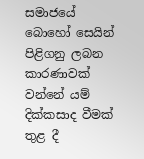සමාජයේ බොහෝ සෙයින් පිළිගනු ලබන කාරණාවක් වන්නේ යම් දික්කසාද වීමක් තුළ දී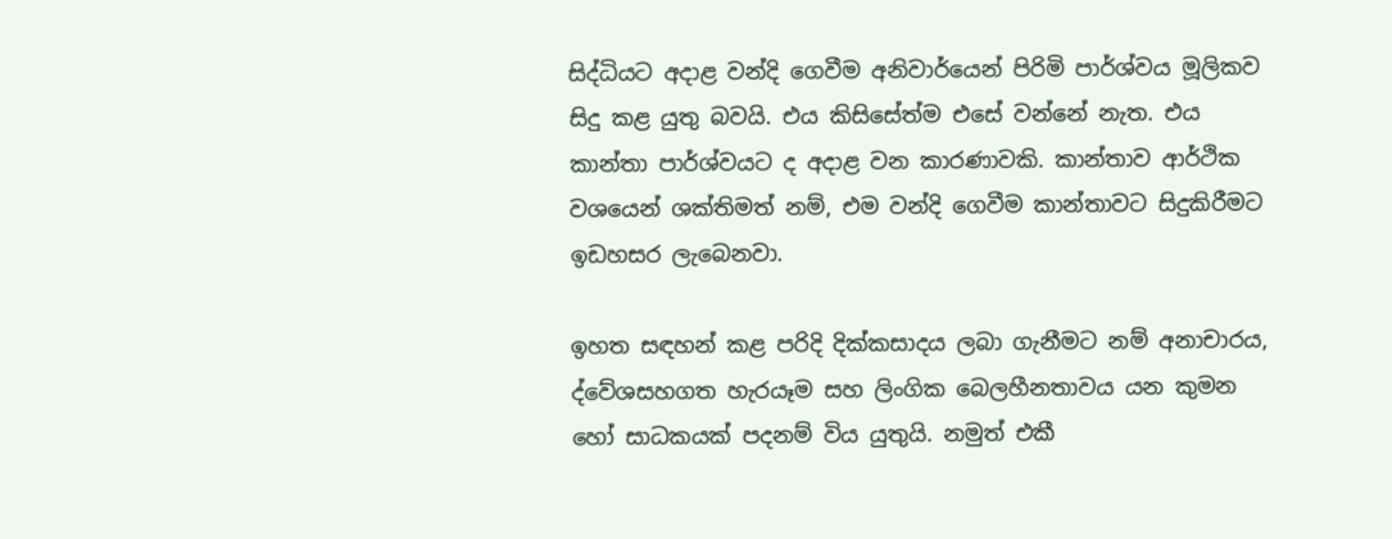සිද්ධියට අදාළ වන්දි ගෙවීම අනිවාර්යෙන් පිරිමි පාර්ශ්වය මූලිකව සිදු කළ යුතු බවයි. එය කිසිසේත්ම එසේ වන්නේ නැත. එය කාන්තා පාර්ශ්වයට ද අදාළ වන කාරණාවකි. කාන්තාව ආර්ථික වශයෙන් ශක්තිමත් නම්, එම වන්දි ගෙවීම කාන්තාවට සිදුකිරීමට ඉඩහසර ලැබෙනවා.

ඉහත සඳහන් කළ පරිදි දික්කසාදය ලබා ගැනීමට නම් අනාචාරය, ද්වේශසහගත හැරයෑම සහ ලිංගික බෙලහීනතාවය යන කුමන හෝ සාධකයක් පදනම් විය යුතුයි. නමුත් එකී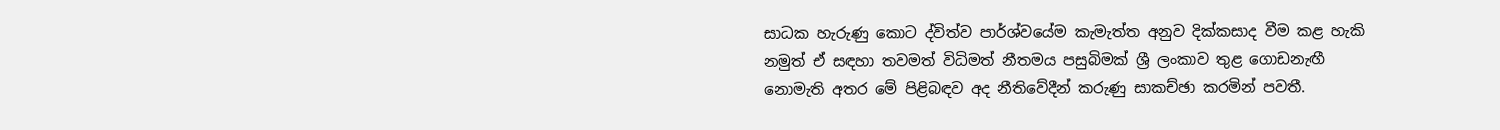සාධක හැරුණු කොට ද්විත්ව පාර්ශ්වයේම කැමැත්ත අනුව දික්කසාද වීම කළ හැකි නමුත් ඒ සඳහා තවමත් විධිමත් නීතමය පසුබිමක් ශ්‍රී ලංකාව තුළ ගොඩනැඟී නොමැති අතර මේ පිළිබඳව අද නීතිවේදීන් කරුණු සාකච්ඡා කරමින් පවතී.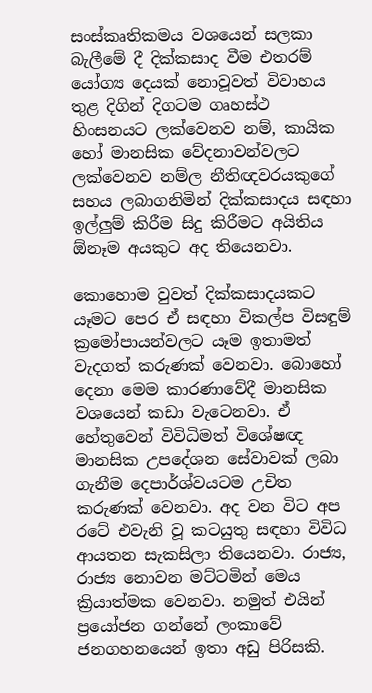සංස්කෘතිකමය වශයෙන් සලකා බැලීමේ දී දික්කසාද වීම එතරම් යෝග්‍ය දෙයක් නොවූවත් විවාහය තුළ දිගින් දිගටම ගෘහස්ථ හිංසනයට ලක්වෙනව නම්, කායික හෝ මානසික වේදනාවන්වලට ලක්වෙනව නම්ල නීතිඥවරයකුගේ සහය ලබාගනිමින් දික්කසාදය සඳහා ඉල්ලුම් කිරීම සිදු කිරීමට අයිතිය ඕනෑම අයකුට අද තියෙනවා.

කොහොම වුවත් දික්කසාදයකට යෑමට පෙර ඒ සඳහා විකල්ප විසඳුම් ක්‍රමෝපායන්වලට යෑම ඉතාමත් වැදගත් කරුණක් වෙනවා. බොහෝ දෙනා මෙම කාරණාවේදී මානසික වශයෙන් කඩා වැටෙනවා. ඒ හේතුවෙන් විවිධිමත් විශේෂඥ මානසික උපදේශන සේවාවක් ලබා ගැනීම දෙපාර්ශ්වයටම උචිත කරුණක් වෙනවා. අද වන විට අප රටේ එවැනි වූ කටයුතු සඳහා විවිධ ආයතන සැකසිලා තියෙනවා. රාජ්‍ය, රාජ්‍ය නොවන මට්ටමින් මෙය ක්‍රියාත්මක වෙනවා. නමුත් එයින් ප්‍රයෝජන ගන්නේ ලංකාවේ ජනගහනයෙන් ඉතා අඩු පිරිසකි.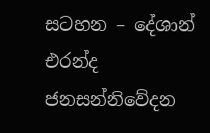සටහන – දේශාන් එරන්ද
ජනසන්නිවේදන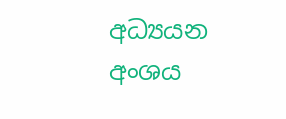අධ්‍යයන අංශය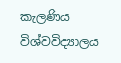කැලණිය විශ්වවිද්‍යාලය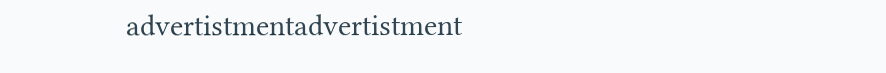advertistmentadvertistment